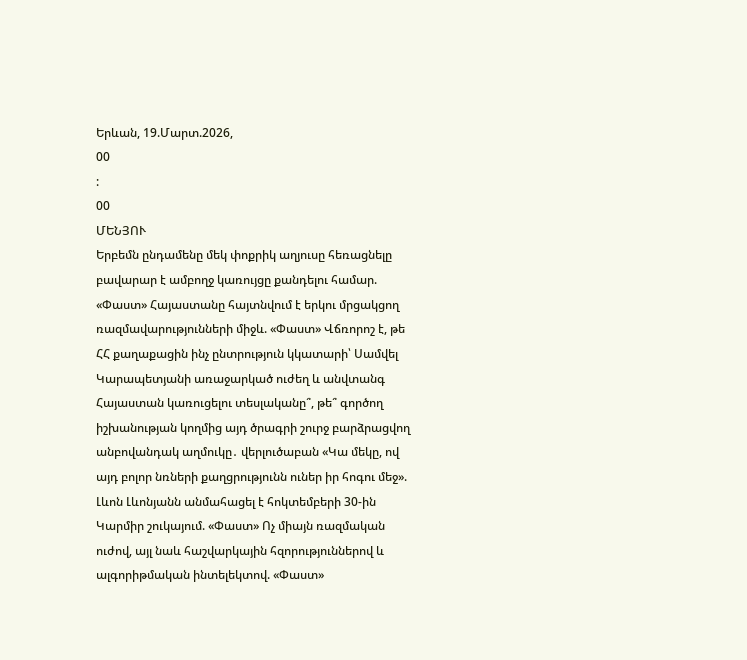Երևան, 19.Մարտ.2026,
00
:
00
ՄԵՆՅՈՒ
Երբեմն ընդամենը մեկ փոքրիկ աղյուսը հեռացնելը բավարար է ամբողջ կառույցը քանդելու համար. «Փաստ» Հայաստանը հայտնվում է երկու մրցակցող ռազմավարությունների միջև. «Փաստ» Վճռորոշ է, թե ՀՀ քաղաքացին ինչ ընտրություն կկատարի՝ Սամվել Կարապետյանի առաջարկած ուժեղ և անվտանգ Հայաստան կառուցելու տեսլականը՞, թե՞ գործող իշխանության կողմից այդ ծրագրի շուրջ բարձրացվող անբովանդակ աղմուկը․ վերլուծաբան «Կա մեկը, ով այդ բոլոր նռների քաղցրությունն ուներ իր հոգու մեջ». Լևոն Լևոնյանն անմահացել է հոկտեմբերի 30-ին Կարմիր շուկայում. «Փաստ» Ոչ միայն ռազմական ուժով, այլ նաև հաշվարկային հզորություններով և ալգորիթմական ինտելեկտով. «Փաստ»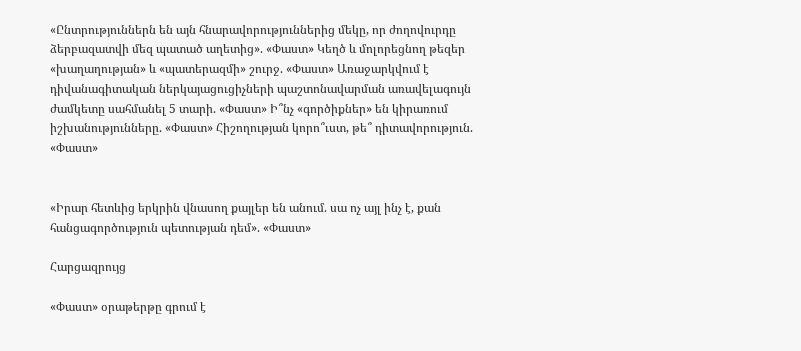«Ընտրություններն են այն հնարավորություններից մեկը, որ ժողովուրդը ձերբազատվի մեզ պատած աղետից». «Փաստ» Կեղծ և մոլորեցնող թեզեր «խաղաղության» և «պատերազմի» շուրջ. «Փաստ» Առաջարկվում է դիվանագիտական ներկայացուցիչների պաշտոնավարման առավելագույն ժամկետը սահմանել 5 տարի. «Փաստ» Ի՞նչ «գործիքներ» են կիրառում իշխանությունները. «Փաստ» Հիշողության կորո՞ւստ, թե՞ դիտավորություն. «Փաստ»


«Իրար հետևից երկրին վնասող քայլեր են անում. սա ոչ այլ ինչ է, քան հանցագործություն պետության դեմ». «Փաստ»

Հարցազրույց

«Փաստ» օրաթերթը գրում է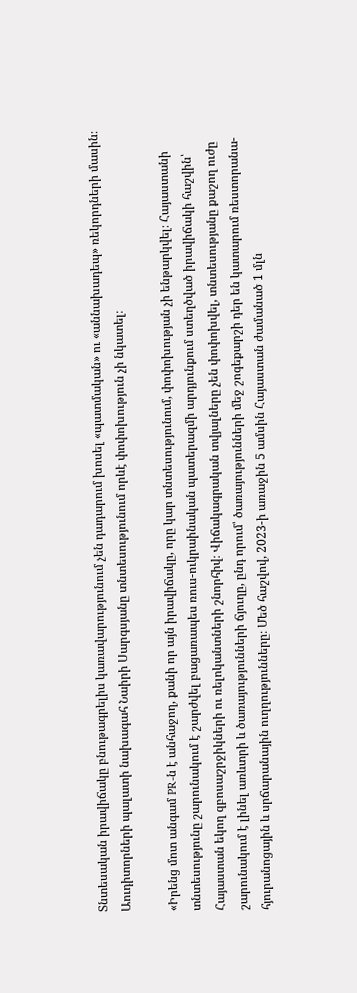Տնտեսական իրավիճակը բնութագրելիս կառավարությունում չեն դադարում խոսել «պատմական» ու «աննախադեպ» ռեկորդների մասին։ Աուդիտորների պալատի նախագահ Նաիրի Սարգսյանը տնտեսությունում որևէ փոփոխություն չի նկատել։

«Իրենց մոտ անգամ PR-ն է անհաջող, քանի որ այն իրավիճակը, որը կար տնտեսությունում, փոփոխության չի ենթարկվել։ Հայաստանի տնտեսությունը շարունակում է շարժվել բացառապես ռուս-ուկրաինական պատերազմի արդյունքում ստեղծված իրավիճակի հաշվին՝ Հայաստան եկող զբոսաշրջիկների ու ռելոկանտների շնորհիվ։ Վիճակագրական տվյալները չեն փոփոխվել, տնտեսությանը քաշող ուժը շարունակում է լինել առևտրի և ծառայությունների ճյուղը, ընդ որում՝ ծառայությունների մեջ շոգեքարշի դեր են կատարում ռեստորանա-հյուրանոցային և սրճարանային ուղղությունները։ Մեծ հաշվով, 2023-ի առաջին 5 ամսին Հայաստան ժամանած 1 մլն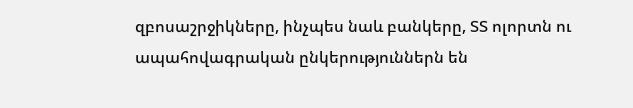զբոսաշրջիկները, ինչպես նաև բանկերը, ՏՏ ոլորտն ու ապահովագրական ընկերություններն են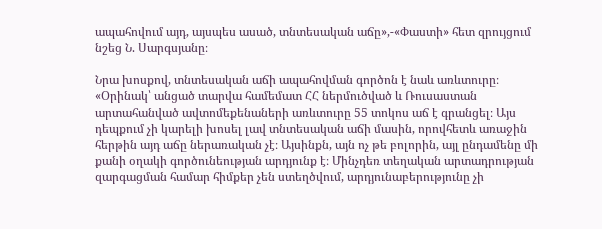ապահովում այդ, այսպես ասած, տնտեսական աճը»,-«Փաստի» հետ զրույցում նշեց Ն. Սարգսյանը։

Նրա խոսքով, տնտեսական աճի ապահովման գործոն է նաև առևտուրը։ «Օրինակ՝ անցած տարվա համեմատ ՀՀ ներմուծված և Ռուսաստան արտահանված ավտոմեքենաների առևտուրը 55 տոկոս աճ է գրանցել։ Այս դեպքում չի կարելի խոսել լավ տնտեսական աճի մասին, որովհետև առաջին հերթին այդ աճը ներառական չէ։ Այսինքն, այն ոչ թե բոլորին, այլ ընդամենը մի քանի օղակի գործունեության արդյունք է։ Մինչդեռ տեղական արտադրության զարգացման համար հիմքեր չեն ստեղծվում, արդյունաբերությունը չի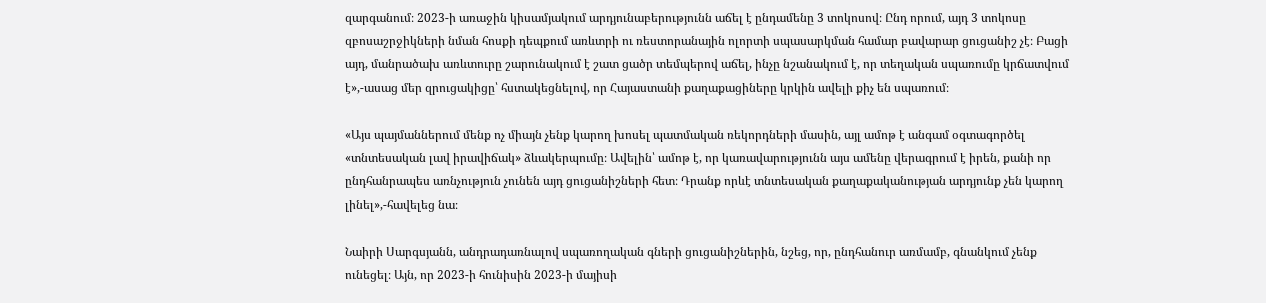զարգանում։ 2023-ի առաջին կիսամյակում արդյունաբերությունն աճել է ընդամենը 3 տոկոսով։ Ընդ որում, այդ 3 տոկոսը զբոսաշրջիկների նման հոսքի դեպքում առևտրի ու ռեստորանային ոլորտի սպասարկման համար բավարար ցուցանիշ չէ։ Բացի այդ, մանրածախ առևտուրը շարունակում է շատ ցածր տեմպերով աճել, ինչը նշանակում է, որ տեղական սպառումը կրճատվում է»,-ասաց մեր զրուցակիցը՝ հստակեցնելով, որ Հայաստանի քաղաքացիները կրկին ավելի քիչ են սպառում։

«Այս պայմաններում մենք ոչ միայն չենք կարող խոսել պատմական ռեկորդների մասին, այլ ամոթ է անգամ օգտագործել «տնտեսական լավ իրավիճակ» ձևակերպումը։ Ավելին՝ ամոթ է, որ կառավարությունն այս ամենը վերագրում է իրեն, քանի որ ընդհանրապես առնչություն չունեն այդ ցուցանիշների հետ։ Դրանք որևէ տնտեսական քաղաքականության արդյունք չեն կարող լինել»,-հավելեց նա։

Նաիրի Սարգսյանն, անդրադառնալով սպառողական գների ցուցանիշներին, նշեց, որ, ընդհանուր առմամբ, գնանկում չենք ունեցել։ Այն, որ 2023-ի հունիսին 2023-ի մայիսի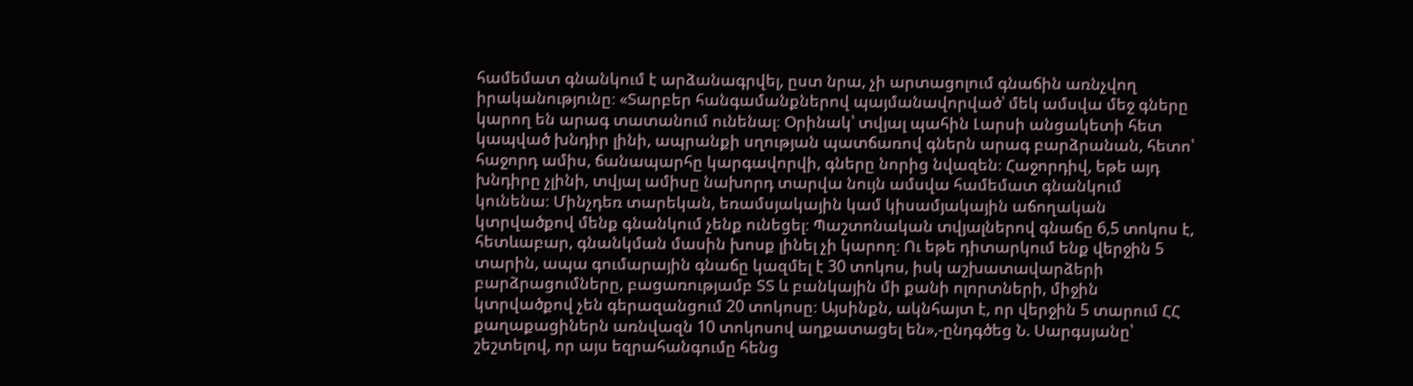համեմատ գնանկում է արձանագրվել, ըստ նրա, չի արտացոլում գնաճին առնչվող իրականությունը։ «Տարբեր հանգամանքներով պայմանավորված՝ մեկ ամսվա մեջ գները կարող են արագ տատանում ունենալ։ Օրինակ՝ տվյալ պահին Լարսի անցակետի հետ կապված խնդիր լինի, ապրանքի սղության պատճառով գներն արագ բարձրանան, հետո՝ հաջորդ ամիս, ճանապարհը կարգավորվի, գները նորից նվազեն։ Հաջորդիվ, եթե այդ խնդիրը չլինի, տվյալ ամիսը նախորդ տարվա նույն ամսվա համեմատ գնանկում կունենա։ Մինչդեռ տարեկան, եռամսյակային կամ կիսամյակային աճողական կտրվածքով մենք գնանկում չենք ունեցել։ Պաշտոնական տվյալներով գնաճը 6,5 տոկոս է, հետևաբար, գնանկման մասին խոսք լինել չի կարող։ Ու եթե դիտարկում ենք վերջին 5 տարին, ապա գումարային գնաճը կազմել է 30 տոկոս, իսկ աշխատավարձերի բարձրացումները, բացառությամբ ՏՏ և բանկային մի քանի ոլորտների, միջին կտրվածքով չեն գերազանցում 20 տոկոսը։ Այսինքն, ակնհայտ է, որ վերջին 5 տարում ՀՀ քաղաքացիներն առնվազն 10 տոկոսով աղքատացել են»,-ընդգծեց Ն. Սարգսյանը՝ շեշտելով, որ այս եզրահանգումը հենց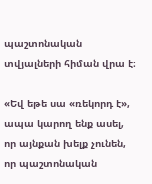պաշտոնական տվյալների հիման վրա է։

«Եվ եթե սա «ռեկորդ է», ապա կարող ենք ասել, որ այնքան խելք չունեն, որ պաշտոնական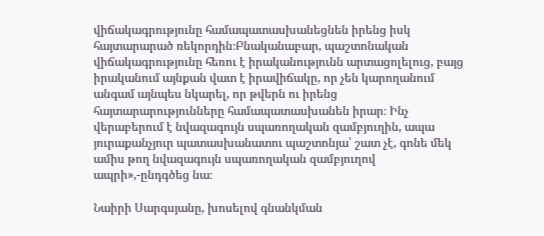վիճակագրությունը համապատասխանեցնեն իրենց իսկ հայտարարած ռեկորդին։Բնականաբար, պաշտոնական վիճակագրությունը հեռու է իրականությունն արտացոլելուց, բայց իրականում այնքան վատ է իրավիճակը, որ չեն կարողանում անգամ այնպես նկարել, որ թվերն ու իրենց հայտարարությունները համապատասխանեն իրար։ Ինչ վերաբերում է նվազագույն սպառողական զամբյուղին, ապա յուրաքանչյուր պատասխանատու պաշտոնյա՝ շատ չէ, գոնե մեկ ամիս թող նվազագույն սպառողական զամբյուղով ապրի»,-ընդգծեց նա։

Նաիրի Սարգսյանը, խոսելով գնանկման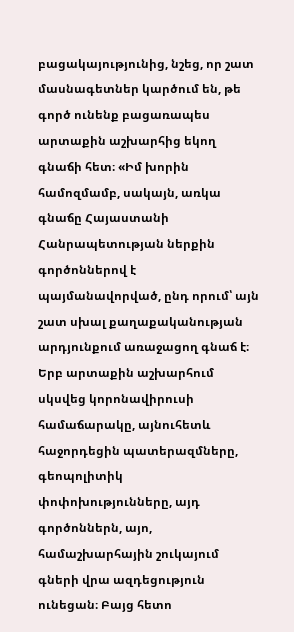բացակայությունից, նշեց, որ շատ մասնագետներ կարծում են, թե գործ ունենք բացառապես արտաքին աշխարհից եկող գնաճի հետ։ «Իմ խորին համոզմամբ, սակայն, առկա գնաճը Հայաստանի Հանրապետության ներքին գործոններով է պայմանավորված, ընդ որում՝ այն շատ սխալ քաղաքականության արդյունքում առաջացող գնաճ է։ Երբ արտաքին աշխարհում սկսվեց կորոնավիրուսի համաճարակը, այնուհետև հաջորդեցին պատերազմները, գեոպոլիտիկ փոփոխությունները, այդ գործոններն, այո, համաշխարհային շուկայում գների վրա ազդեցություն ունեցան։ Բայց հետո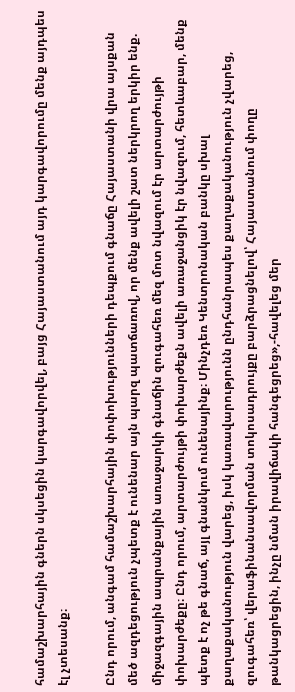համաշխարհային գներն սկսեցին կարգավորվել, բայց Հայաստանում այդ կարգավորումը մենք այդպես էլ չտեսանք։

Ընդ որում, անգամ համաշխարհային փոփոխությունների դեպքում գնաճը Հայաստանի վրա այսքան մեծ ազդեցություն չպետք է ունենար այն պարզ պատճառով, որ մենք ավելի շատ ներկրող երկիր ենք. միջազգային ապրանքային առաջարկի գնաճին զուգահեռ մեզ մոտ նվազում էր արտարժույթի փոխարժեքը։ Ընդ որում, արտարժույթի փոխարժեքն ավելի առաջանցիկ էր նվազում, հետևաբար, մենք պետք է ոչ թե գնաճ, այլ գնանկում ունենայինք։ Մինչդեռ Կենտրոնական բանկը սխալ քաղաքականություն վարեց, իսկ կառավարությունն ընդհանրապես քաղաքականություն չվարեց, զուգահեռ՝ վերաֆինանսավորման տոկոսադրույքը բարձրացնելով՝ Հայաստանում փողը թանկացրեցին, ինչը նման իրավիճակի հանգեցրեց»,-հավելեց մեր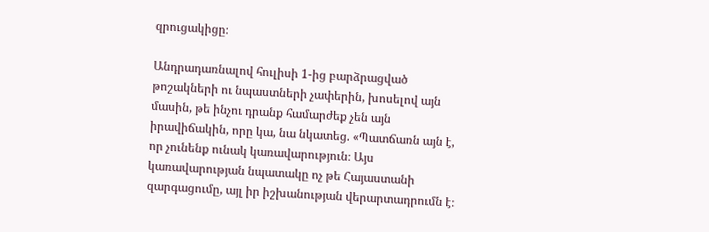զրուցակիցը։

Անդրադառնալով հուլիսի 1-ից բարձրացված թոշակների ու նպաստների չափերին, խոսելով այն մասին, թե ինչու դրանք համարժեք չեն այն իրավիճակին, որը կա, նա նկատեց. «Պատճառն այն է, որ չունենք ունակ կառավարություն։ Այս կառավարության նպատակը ոչ թե Հայաստանի զարգացումը, այլ իր իշխանության վերարտադրումն է։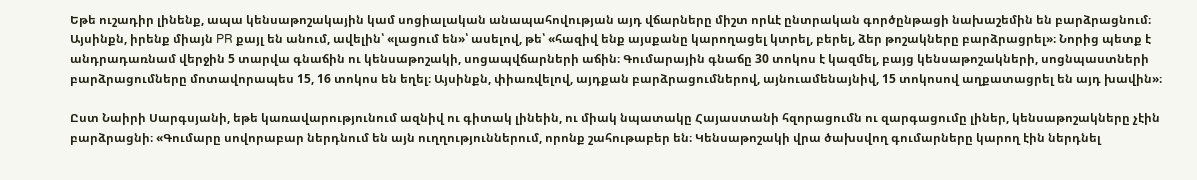Եթե ուշադիր լինենք, ապա կենսաթոշակային կամ սոցիալական անապահովության այդ վճարները միշտ որևէ ընտրական գործընթացի նախաշեմին են բարձրացնում։ Այսինքն, իրենք միայն PR քայլ են անում, ավելին՝ «լացում են»՝ ասելով, թե՝ «հազիվ ենք այսքանը կարողացել կտրել, բերել, ձեր թոշակները բարձրացրել»։ Նորից պետք է անդրադառնամ վերջին 5 տարվա գնաճին ու կենսաթոշակի, սոցապվճարների աճին։ Գումարային գնաճը 30 տոկոս է կազմել, բայց կենսաթոշակների, սոցնպաստների բարձրացումները մոտավորապես 15, 16 տոկոս են եղել։ Այսինքն, փիառվելով, այդքան բարձրացումներով, այնուամենայնիվ, 15 տոկոսով աղքատացրել են այդ խավին»։

Ըստ Նաիրի Սարգսյանի, եթե կառավարությունում ազնիվ ու գիտակ լինեին, ու միակ նպատակը Հայաստանի հզորացումն ու զարգացումը լիներ, կենսաթոշակները չէին բարձրացնի։ «Գումարը սովորաբար ներդնում են այն ուղղություններում, որոնք շահութաբեր են։ Կենսաթոշակի վրա ծախսվող գումարները կարող էին ներդնել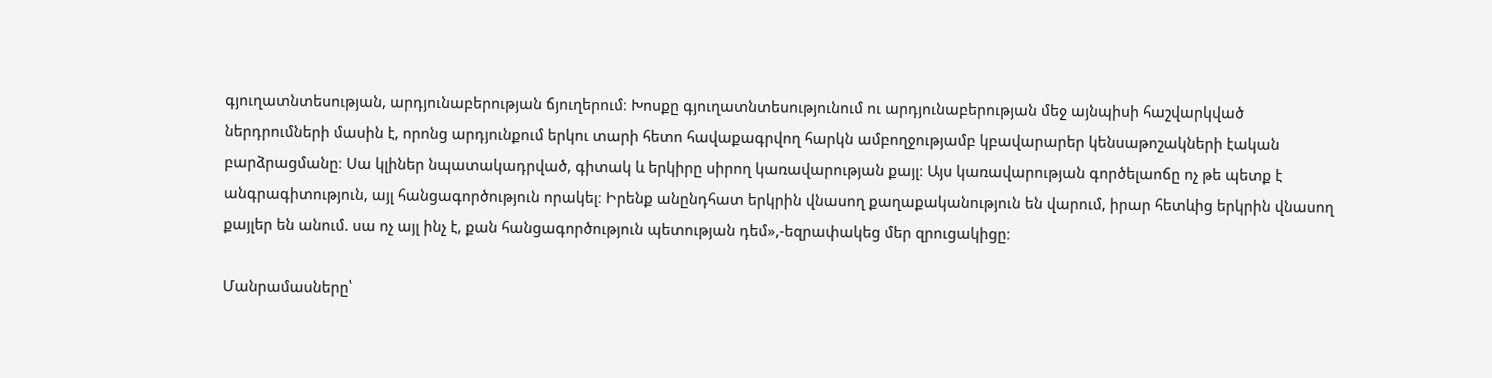գյուղատնտեսության, արդյունաբերության ճյուղերում։ Խոսքը գյուղատնտեսությունում ու արդյունաբերության մեջ այնպիսի հաշվարկված ներդրումների մասին է, որոնց արդյունքում երկու տարի հետո հավաքագրվող հարկն ամբողջությամբ կբավարարեր կենսաթոշակների էական բարձրացմանը։ Սա կլիներ նպատակադրված, գիտակ և երկիրը սիրող կառավարության քայլ։ Այս կառավարության գործելաոճը ոչ թե պետք է անգրագիտություն, այլ հանցագործություն որակել։ Իրենք անընդհատ երկրին վնասող քաղաքականություն են վարում, իրար հետևից երկրին վնասող քայլեր են անում. սա ոչ այլ ինչ է, քան հանցագործություն պետության դեմ»,-եզրափակեց մեր զրուցակիցը։

Մանրամասները՝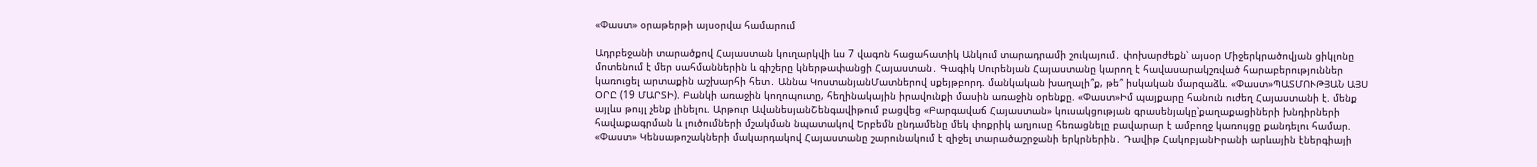«Փաստ» օրաթերթի այսօրվա համարում

Ադրբեջանի տարածքով Հայաստան կուղարկվի ևս 7 վագոն հացահատիկ Անկում տարադրամի շուկայում․ փոխարժեքն՝ այսօր Միջերկրածովյան ցիկլոնը մոտենում է մեր սահմաններին և գիշերը կներթափանցի Հայաստան․ Գագիկ Սուրենյան Հայաստանը կարող է հավասարակշռված հարաբերություններ կառուցել արտաքին աշխարհի հետ․ Աննա ԿոստանյանՄատներով սքեյթբորդ. մանկական խաղալի՞ք, թե՞ իսկական մարզաձև. «Փաստ»ՊԱՏՄՈՒԹՅԱՆ ԱՅՍ ՕՐԸ (19 ՄԱՐՏԻ). Բանկի առաջին կողոպուտը, հեղինակային իրավունքի մասին առաջին օրենքը. «Փաստ»Իմ պայքարը հանուն ուժեղ Հայաստանի է. մենք այլևս թույլ չենք լինելու. Արթուր ԱվանեսյանՇենգավիթում բացվեց «Բարգավաճ Հայաստան» կուսակցության գրասենյակը՝քաղաքացիների խնդիրների հավաքագրման և լուծումների մշակման նպատակով Երբեմն ընդամենը մեկ փոքրիկ աղյուսը հեռացնելը բավարար է ամբողջ կառույցը քանդելու համար. «Փաստ» Կենսաթոշակների մակարդակով Հայաստանը շարունակում է զիջել տարածաշրջանի երկրներին․ Դավիթ ՀակոբյանԻրանի արևային էներգիայի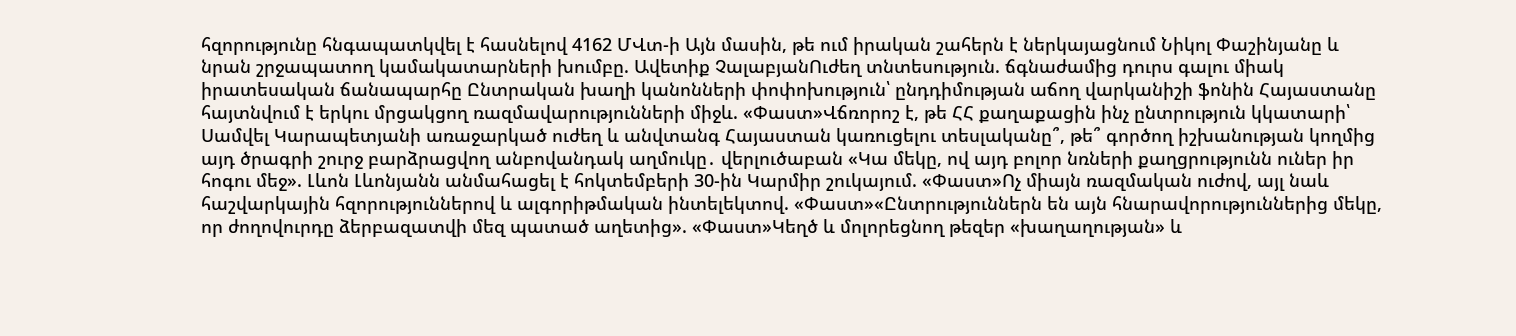հզորությունը հնգապատկվել է հասնելով 4162 ՄՎտ-ի Այն մասին, թե ում իրական շահերն է ներկայացնում Նիկոլ Փաշինյանը և նրան շրջապատող կամակատարների խումբը. Ավետիք ՉալաբյանՈւժեղ տնտեսություն. ճգնաժամից դուրս գալու միակ իրատեսական ճանապարհը Ընտրական խաղի կանոնների փոփոխություն՝ ընդդիմության աճող վարկանիշի ֆոնին Հայաստանը հայտնվում է երկու մրցակցող ռազմավարությունների միջև. «Փաստ»Վճռորոշ է, թե ՀՀ քաղաքացին ինչ ընտրություն կկատարի՝ Սամվել Կարապետյանի առաջարկած ուժեղ և անվտանգ Հայաստան կառուցելու տեսլականը՞, թե՞ գործող իշխանության կողմից այդ ծրագրի շուրջ բարձրացվող անբովանդակ աղմուկը․ վերլուծաբան «Կա մեկը, ով այդ բոլոր նռների քաղցրությունն ուներ իր հոգու մեջ». Լևոն Լևոնյանն անմահացել է հոկտեմբերի 30-ին Կարմիր շուկայում. «Փաստ»Ոչ միայն ռազմական ուժով, այլ նաև հաշվարկային հզորություններով և ալգորիթմական ինտելեկտով. «Փաստ»«Ընտրություններն են այն հնարավորություններից մեկը, որ ժողովուրդը ձերբազատվի մեզ պատած աղետից». «Փաստ»Կեղծ և մոլորեցնող թեզեր «խաղաղության» և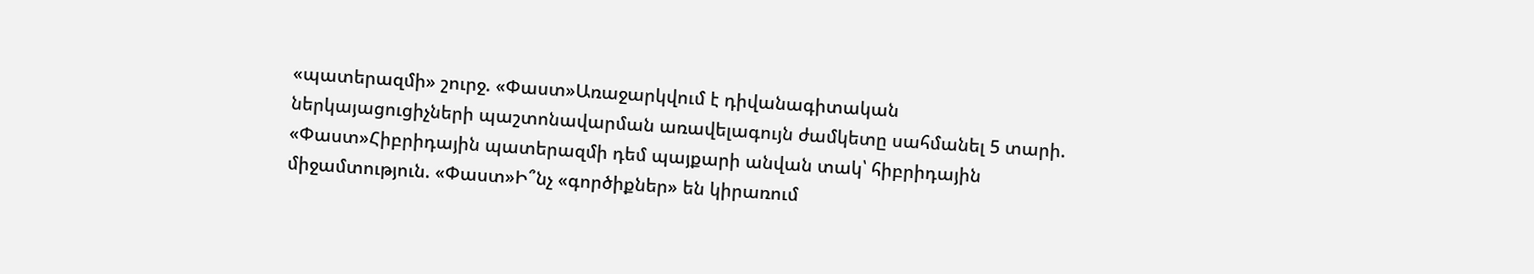«պատերազմի» շուրջ. «Փաստ»Առաջարկվում է դիվանագիտական ներկայացուցիչների պաշտոնավարման առավելագույն ժամկետը սահմանել 5 տարի. «Փաստ»Հիբրիդային պատերազմի դեմ պայքարի անվան տակ՝ հիբրիդային միջամտություն. «Փաստ»Ի՞նչ «գործիքներ» են կիրառում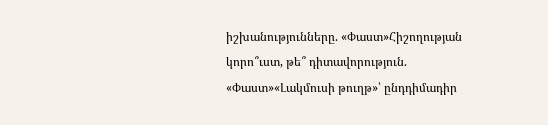իշխանությունները. «Փաստ»Հիշողության կորո՞ւստ, թե՞ դիտավորություն. «Փաստ»«Լակմուսի թուղթ»՝ ընդդիմադիր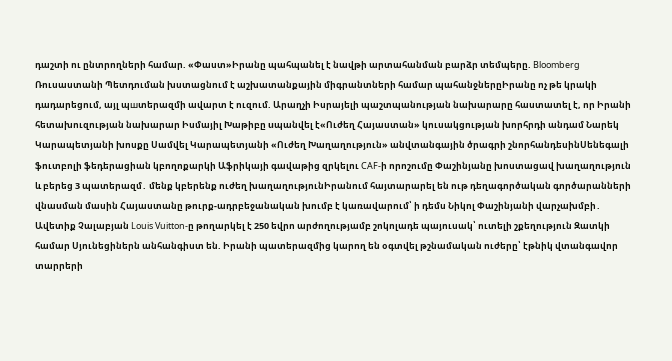դաշտի ու ընտրողների համար. «Փաստ»Իրանը պահպանել է նավթի արտահանման բարձր տեմպերը. Bloomberg Ռուսաստանի Պետդուման խստացնում է աշխատանքային միգրանտների համար պահանջներըԻրանը ոչ թե կրակի դադարեցում, այլ պшտերազմի ավարտ է ուզում. Արաղչի Իսրայելի պաշտպանության նախարարը հաստատել է, որ Իրանի հետախուզության նախարար Իսմայիլ Խաթիբը uպանվել է«Ուժեղ Հայաստան» կուսակցության խորհրդի անդամ Նարեկ Կարապետյանի խոսքը Սամվել Կարապետյանի «Ուժեղ Խաղաղություն» անվտանգային ծրագրի շնորհանդեսինՍենեգալի ֆուտբոլի ֆեդերացիան կբողոքարկի Աֆրիկայի գավաթից զրկելու CAF-ի որոշումը Փաշինյանը խոստացավ խաղաղություն և բերեց 3 պատերազմ․ մենք կբերենք ուժեղ խաղաղությունԻրանում հայտարարել են ութ դեղագործական գործարանների վնաuման մասին Հայաստանը թուրք-ադրբեջանական խումբ է կառավարում՝ ի դեմս Նիկոլ Փաշինյանի վարչախմբի․ Ավետիք Չալաբյան Louis Vuitton-ը թողարկել է 250 եվրո արժողությամբ շոկոլադե պայուսակ՝ ուտելի շքեղություն Զատկի համար Սյունեցիներն անհանգիստ են. Իրանի պատերազմից կարող են օգտվել թշնամական ուժերը՝ էթնիկ վտանգավոր տարրերի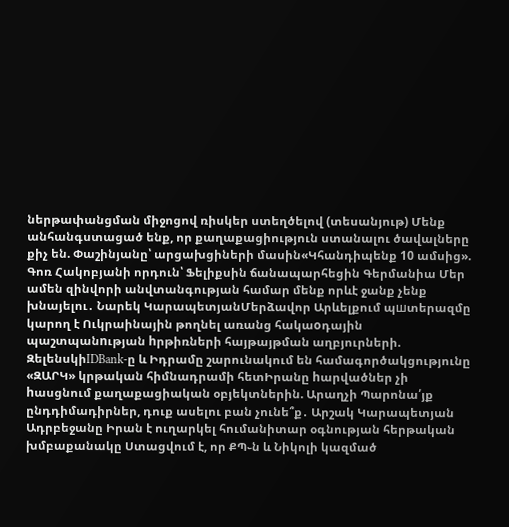ներթափանցման միջոցով ռիսկեր ստեղծելով (տեսանյութ) Մենք անհանգստացած ենք, որ քաղաքացիություն ստանալու ծավալները քիչ են. Փաշինյանը՝ արցախցիների մասին«Կհանդիպենք 10 ամսից». Գոռ Հակոբյանի որդուն՝ Ֆելիքսին ճանապարհեցին Գերմանիա Մեր ամեն զինվորի անվտանգության համար մենք որևէ ջանք չենք խնայելու․ Նարեկ ԿարապետյանՄերձավոր Արևելքում պшտերազմը կարող է Ուկրաինային թողնել առանց հակաoդային պաշտպանnւթյան hրթիռների հայթայթման աղբյուրների. ԶելենսկիIDBank-ը և Իդրամը շարունակում են համագործակցությունը «ԶԱՐԿ» կրթական հիմնադրամի հետԻրանը hարվածներ չի hասցնում քաղաքացիական օբյեկտներին. Արաղչի Պարոնա՛յք ընդդիմադիրներ, դուք ասելու բան չունե՞ք․ Արշակ Կարապետյան Ադրբեջանը Իրան է ուղարկել հումանիտար օգնության հերթական խմբաքանակը Ստացվում է, որ ՔՊ֊ն և Նիկոլի կազմած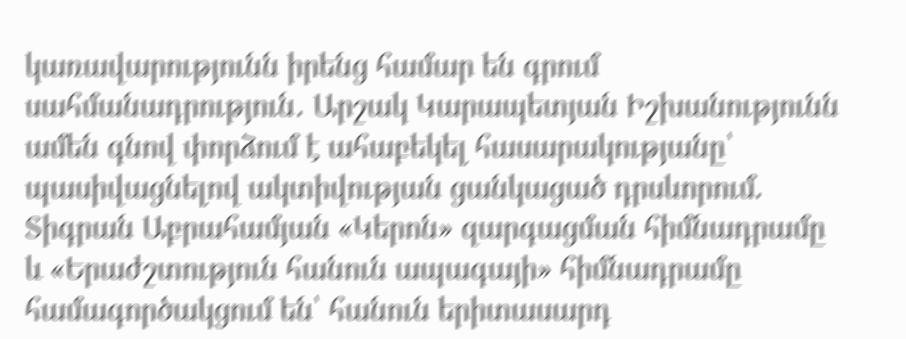կառավարությունն իրենց համար են գրում սահմանադրություն․ Արշակ Կարապետյան Իշխանությունն ամեն գնով փորձում է ահաբեկել հասարակությանը՝ պասիվացնելով ակտիվության ցանկացած դրսևորում. Տիգրան Աբրահամյան «Կերոն» զարգացման հիմնադրամը և «Երաժշտություն հանուն ապագայի» հիմնադրամը համագործակցում են՝ հանուն երիտասարդ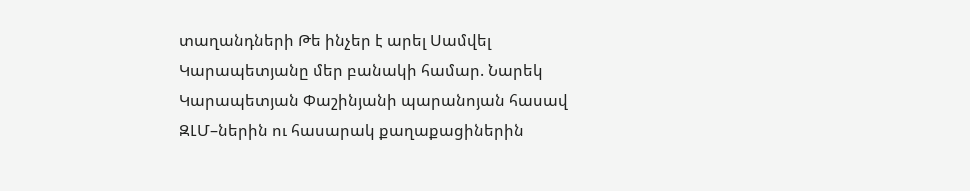տաղանդների Թե ինչեր է արել Սամվել Կարապետյանը մեր բանակի համար. Նարեկ Կարապետյան Փաշինյանի պարանոյան հասավ ԶԼՄ–ներին ու հասարակ քաղաքացիներին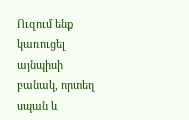Ուզում ենք կառուցել այնպիսի բանակ, որտեղ սպան և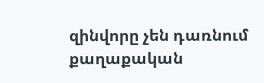զինվորը չեն դառնում քաղաքական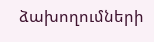ձախողումների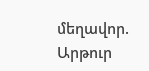մեղավոր. Արթուր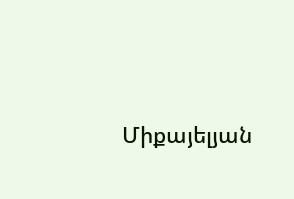Միքայելյան